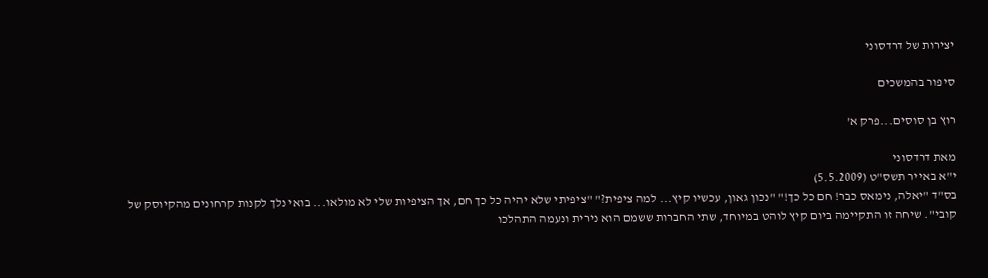יצירות של דרדסוני

סיפור בהמשכים

רוץ בן סוסים...פרק א'

מאת דרדסוני
י"א באייר תשס"ט (5.5.2009)
בס"ד "יאלה, נימאס כבר! חם כל כך!" "נכון גאון, עכשיו קיץ... למה ציפית?" "ציפיתי שלא יהיה כל כך חם, אך הציפיות שלי לא מולאו... בואי נלך לקנות קרחונים מהקיוסק של קובי". שיחה זו התקיימה ביום קיץ לוהט במיוחד, שתי החברות ששמם הוא נירית ונעמה התהלכו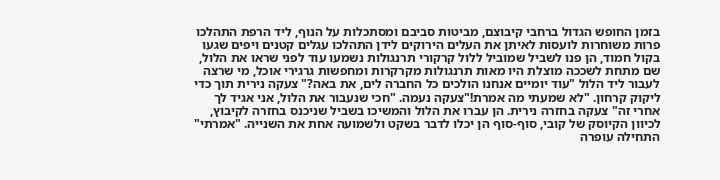בזמן החופש הגדול ברחבי קיבוצם, מביטות סביבם ומסתכלות על הנוף, ליד הרפת התהלכו פרות משוחרות לועסות לאיתן את העלים הירוקים לידן התהלכו עגלים קטנים ויפים שגעו בקול חמוד, הן פנו לשביל שמוביל ללול קרקורי תרנגולות נשמעו עוד לפני שראו את הלול, שם מתחת לשככה מוצלת היו מאות תרנגולות מקרקרות ומחפשות גרגירי אוכל, מי שרצה לעבור ליד הלול "עוד יומיים אנחנו הולכים כל החברה לים, את באה?" צעקה נירית תוך כדי ליקוק קרחון. "לא שמעתי מה אמרת!"צעקה נעמה. "חכי שנעבור את הלול, אני אגיד לך אחרי זה" צעקה בחזרה נירית. הן עברו את הלול והמשיכו בשביל שניכנס בחזרה לקיבוץ, לכיוון הקיוסק של קובי, סוף-סוף הן יכלו לדבר בשקט ולשמועה אחת את השנייה. "אמרתי" התחילה עופרה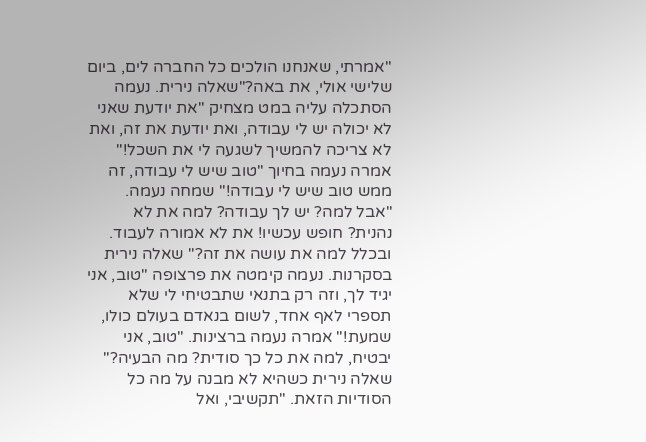"אמרתי, שאנחנו הולכים כל החברה לים, ביום שלישי אולי, את באה?"שאלה נירית. נעמה הסתכלה עליה במט מצחיק "את יודעת שאני לא יכולה יש לי עבודה, ואת יודעת את זה, ואת לא צריכה להמשיך לשגעה לי את השכל!" אמרה נעמה בחיוך "טוב שיש לי עבודה, זה ממש טוב שיש לי עבודה!" שמחה נעמה. "אבל למה? יש לך עבודה? למה את לא נהנית? חופש עכשיו! את לא אמורה לעבוד. ובכלל למה את עושה את זה?" שאלה נירית בסקרנות. נעמה קימטה את פרצופה "טוב, אני יגיד לך, וזה רק בתנאי שתבטיחי לי שלא תספרי לאף אחד, לשום בנאדם בעולם כולו, שמעת!" אמרה נעמה ברצינות. "טוב, אני יבטיח, למה את כל כך סודית? מה הבעיה?" שאלה נירית כשהיא לא מבנה על מה כל הסודיות הזאת. "תקשיבי, ואל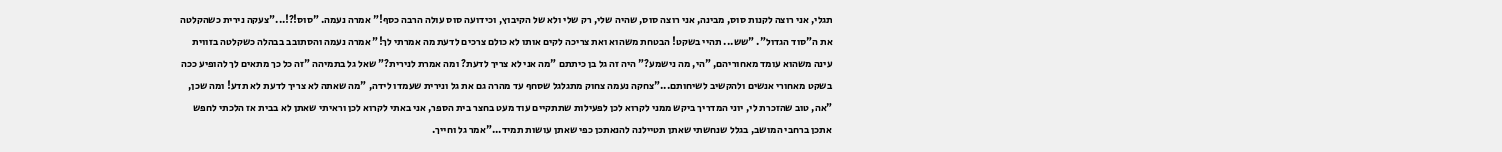תגלי, אני רוצה לקנות סוס, מבינה, אני רוצה סוס, שהיה שלי, רק שלי ולא של הקיבוץ, וכידועה סוס עולה הרבה כסף!" אמרה נעמה. "סוס!?!..."צעקה נירית כשהקלטה את ה"סוד הגדול". "שש... תהיי בשקט! הבטחת משהוא ואת צריכה לקים אותו לא כולם צרכים לדעת מה אמרתי לך!" אמרה נעמה והסתובב בבהלה כשקלטה בזווית עינה משהוא עומד מאחוריהם, "הי, מה נישמע?" היה זה גל בן כיתתם "מה אני לא צריך לדעת? ומה אמרת לנירית?" שאל גל בתמיהה "זה כל כך מתאים לך להופיע ככה בשקט מאחורי אנשים ולהקשיב לשיחותם..."צחקה נעמה צחוק מתגלגל שסחף עד מהרה גם את גל ונירית שעמדו לידה, "מה שאתה לא צריך לדעת לא תדע! ומה שכן, "אה, טוב שהזכרת לי, יוני המדריך ביקש ממני לקרוא לכן לפעילות שתתקיים עוד מעט בחצר בית הספר, אני באתי לקרוא לכן וראיתי שאתן לא בבית אז הלכתי לחפש אתכן ברחבי המושב, בגלל שנחשתי שאתן תטיילנה להנאתכן כפי שאתן עושות תמיד..."אמר גל וחייך.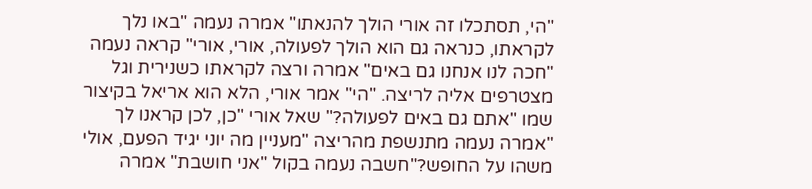"הי, תסתכלו זה אורי הולך להנאתו" אמרה נעמה "באו נלך לקראתו, כנראה גם הוא הולך לפעולה, אורי, אורי" קראה נעמה "חכה לנו אנחנו גם באים" אמרה ורצה לקראתו כשנירית וגל מצטרפים אליה לריצה. "הי" אמר אורי, הלא הוא אריאל בקיצור שמו "אתם גם באים לפעולה?" שאל אורי "כן, לכן קראנו לך "אמרה נעמה מתנשפת מהריצה "מעניין מה יוני יגיד הפעם, אולי משהו על החופש?"חשבה נעמה בקול "אני חושבת" אמרה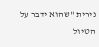נירית "שהוא ידבר על הטיול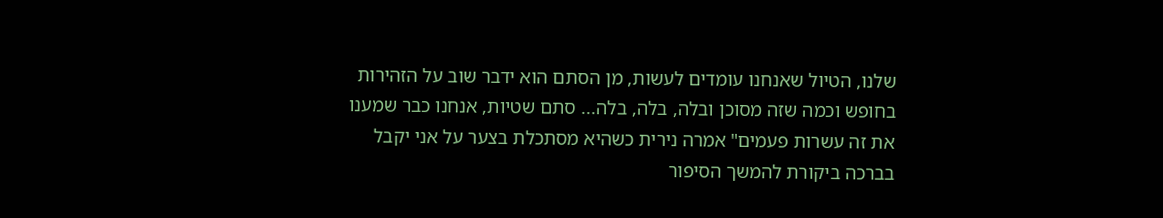שלנו, הטיול שאנחנו עומדים לעשות, מן הסתם הוא ידבר שוב על הזהירות בחופש וכמה שזה מסוכן ובלה, בלה, בלה... סתם שטיות, אנחנו כבר שמענו את זה עשרות פעמים" אמרה נירית כשהיא מסתכלת בצער על אני יקבל בברכה ביקורת להמשך הסיפור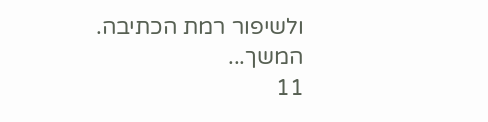ולשיפור רמת הכתיבה.
המשך...
11